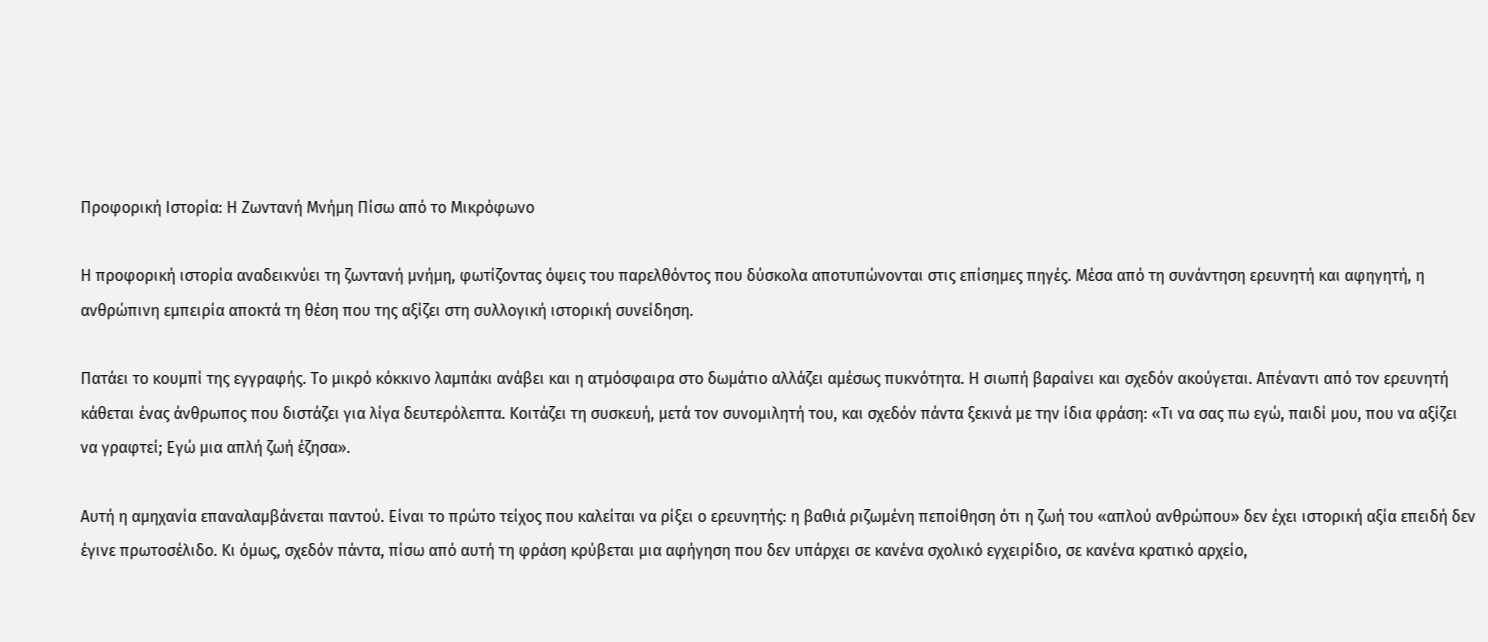Προφορική Ιστορία: Η Ζωντανή Μνήμη Πίσω από το Μικρόφωνο

Η προφορική ιστορία αναδεικνύει τη ζωντανή μνήμη, φωτίζοντας όψεις του παρελθόντος που δύσκολα αποτυπώνονται στις επίσημες πηγές. Μέσα από τη συνάντηση ερευνητή και αφηγητή, η ανθρώπινη εμπειρία αποκτά τη θέση που της αξίζει στη συλλογική ιστορική συνείδηση.

Πατάει το κουμπί της εγγραφής. Το μικρό κόκκινο λαμπάκι ανάβει και η ατμόσφαιρα στο δωμάτιο αλλάζει αμέσως πυκνότητα. Η σιωπή βαραίνει και σχεδόν ακούγεται. Απέναντι από τον ερευνητή κάθεται ένας άνθρωπος που διστάζει για λίγα δευτερόλεπτα. Κοιτάζει τη συσκευή, μετά τον συνομιλητή του, και σχεδόν πάντα ξεκινά με την ίδια φράση: «Τι να σας πω εγώ, παιδί μου, που να αξίζει να γραφτεί; Εγώ μια απλή ζωή έζησα».

Αυτή η αμηχανία επαναλαμβάνεται παντού. Είναι το πρώτο τείχος που καλείται να ρίξει ο ερευνητής: η βαθιά ριζωμένη πεποίθηση ότι η ζωή του «απλού ανθρώπου» δεν έχει ιστορική αξία επειδή δεν έγινε πρωτοσέλιδο. Κι όμως, σχεδόν πάντα, πίσω από αυτή τη φράση κρύβεται μια αφήγηση που δεν υπάρχει σε κανένα σχολικό εγχειρίδιο, σε κανένα κρατικό αρχείο,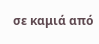σε καμιά από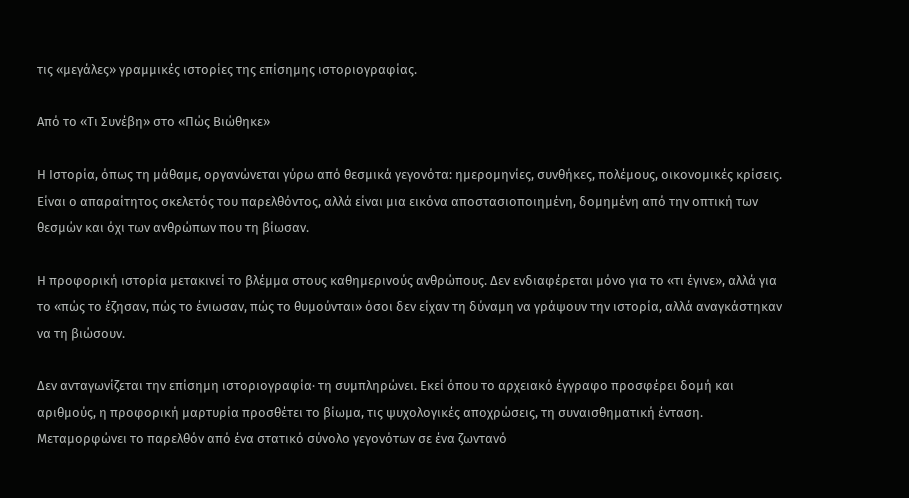τις «μεγάλες» γραμμικές ιστορίες της επίσημης ιστοριογραφίας.

Από το «Τι Συνέβη» στο «Πώς Βιώθηκε»

Η Ιστορία, όπως τη μάθαμε, οργανώνεται γύρω από θεσμικά γεγονότα: ημερομηνίες, συνθήκες, πολέμους, οικονομικές κρίσεις. Είναι ο απαραίτητος σκελετός του παρελθόντος, αλλά είναι μια εικόνα αποστασιοποιημένη, δομημένη από την οπτική των θεσμών και όχι των ανθρώπων που τη βίωσαν.

Η προφορική ιστορία μετακινεί το βλέμμα στους καθημερινούς ανθρώπους. Δεν ενδιαφέρεται μόνο για το «τι έγινε», αλλά για το «πώς το έζησαν, πώς το ένιωσαν, πώς το θυμούνται» όσοι δεν είχαν τη δύναμη να γράψουν την ιστορία, αλλά αναγκάστηκαν να τη βιώσουν.

Δεν ανταγωνίζεται την επίσημη ιστοριογραφία· τη συμπληρώνει. Εκεί όπου το αρχειακό έγγραφο προσφέρει δομή και αριθμούς, η προφορική μαρτυρία προσθέτει το βίωμα, τις ψυχολογικές αποχρώσεις, τη συναισθηματική ένταση. Μεταμορφώνει το παρελθόν από ένα στατικό σύνολο γεγονότων σε ένα ζωντανό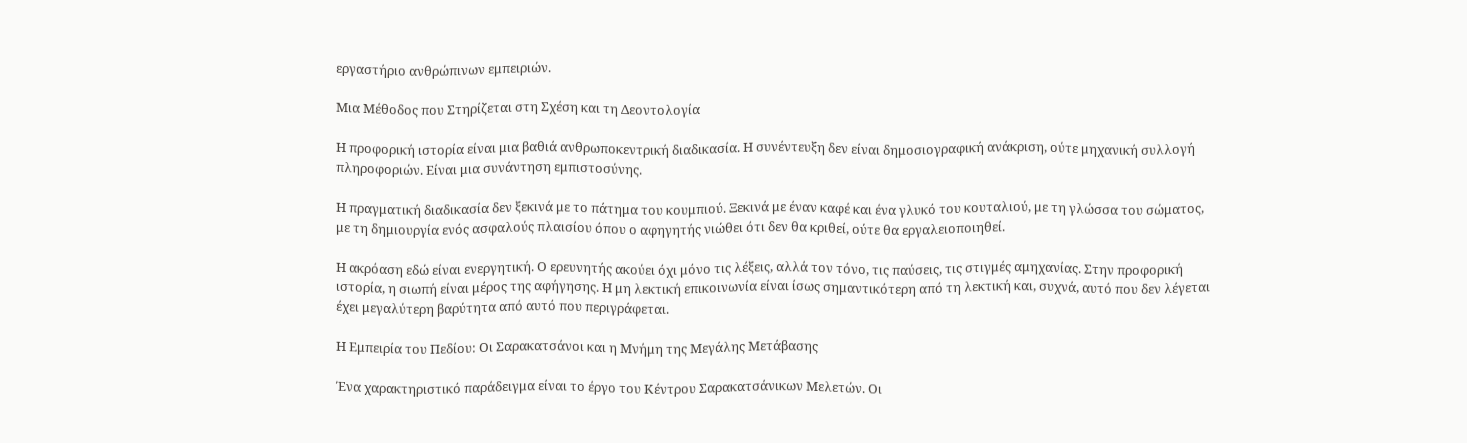εργαστήριο ανθρώπινων εμπειριών.

Μια Μέθοδος που Στηρίζεται στη Σχέση και τη Δεοντολογία

Η προφορική ιστορία είναι μια βαθιά ανθρωποκεντρική διαδικασία. Η συνέντευξη δεν είναι δημοσιογραφική ανάκριση, ούτε μηχανική συλλογή πληροφοριών. Είναι μια συνάντηση εμπιστοσύνης.

Η πραγματική διαδικασία δεν ξεκινά με το πάτημα του κουμπιού. Ξεκινά με έναν καφέ και ένα γλυκό του κουταλιού, με τη γλώσσα του σώματος, με τη δημιουργία ενός ασφαλούς πλαισίου όπου ο αφηγητής νιώθει ότι δεν θα κριθεί, ούτε θα εργαλειοποιηθεί.

Η ακρόαση εδώ είναι ενεργητική. Ο ερευνητής ακούει όχι μόνο τις λέξεις, αλλά τον τόνο, τις παύσεις, τις στιγμές αμηχανίας. Στην προφορική ιστορία, η σιωπή είναι μέρος της αφήγησης. Η μη λεκτική επικοινωνία είναι ίσως σημαντικότερη από τη λεκτική και, συχνά, αυτό που δεν λέγεται έχει μεγαλύτερη βαρύτητα από αυτό που περιγράφεται.

Η Εμπειρία του Πεδίου: Οι Σαρακατσάνοι και η Μνήμη της Μεγάλης Μετάβασης

Ένα χαρακτηριστικό παράδειγμα είναι το έργο του Κέντρου Σαρακατσάνικων Μελετών. Οι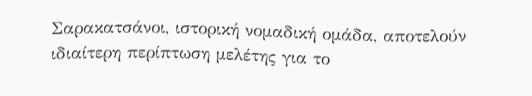Σαρακατσάνοι, ιστορική νομαδική ομάδα, αποτελούν ιδιαίτερη περίπτωση μελέτης για το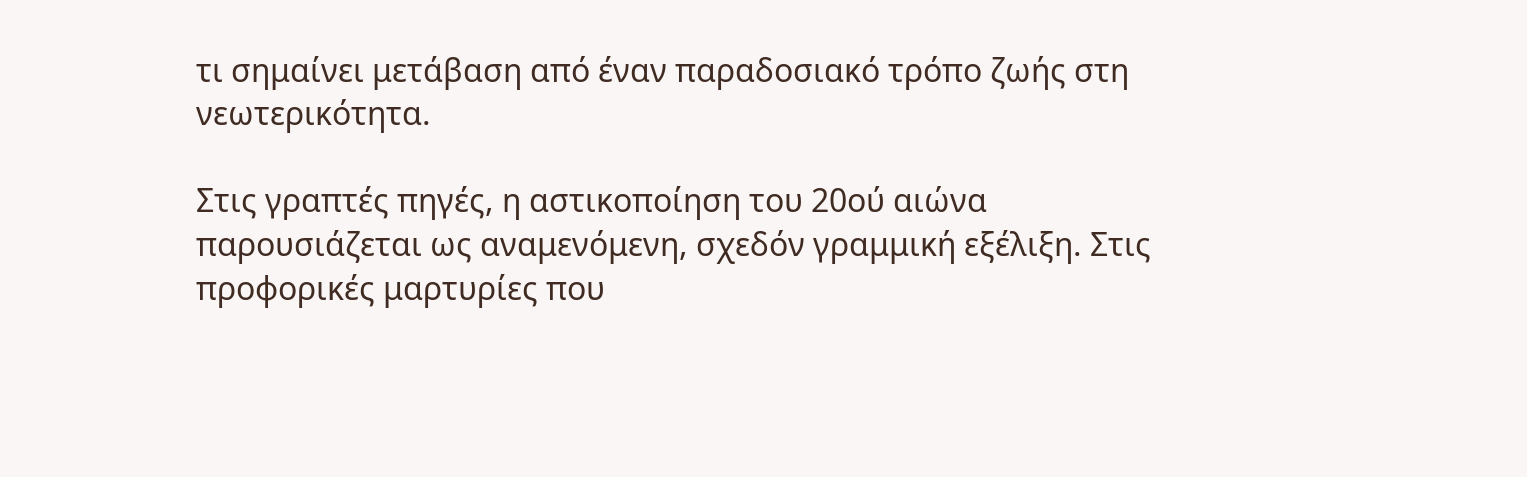τι σημαίνει μετάβαση από έναν παραδοσιακό τρόπο ζωής στη νεωτερικότητα.

Στις γραπτές πηγές, η αστικοποίηση του 20ού αιώνα παρουσιάζεται ως αναμενόμενη, σχεδόν γραμμική εξέλιξη. Στις προφορικές μαρτυρίες που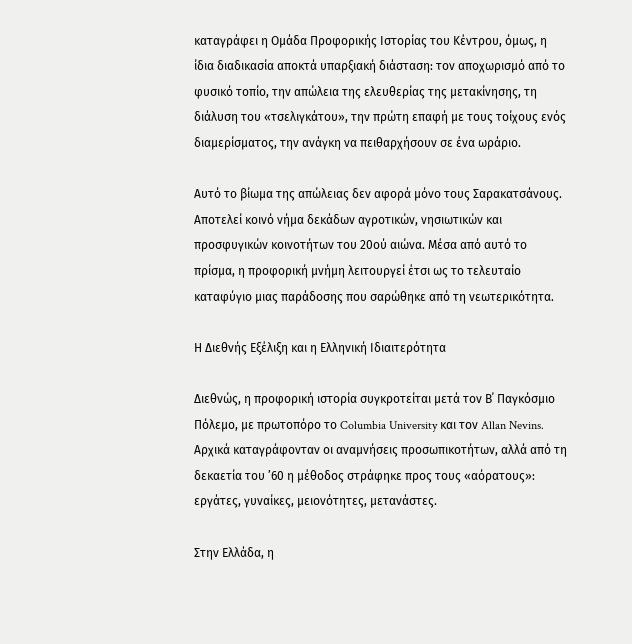καταγράφει η Ομάδα Προφορικής Ιστορίας του Κέντρου, όμως, η ίδια διαδικασία αποκτά υπαρξιακή διάσταση: τον αποχωρισμό από το φυσικό τοπίο, την απώλεια της ελευθερίας της μετακίνησης, τη διάλυση του «τσελιγκάτου», την πρώτη επαφή με τους τοίχους ενός διαμερίσματος, την ανάγκη να πειθαρχήσουν σε ένα ωράριο.

Αυτό το βίωμα της απώλειας δεν αφορά μόνο τους Σαρακατσάνους. Αποτελεί κοινό νήμα δεκάδων αγροτικών, νησιωτικών και προσφυγικών κοινοτήτων του 20ού αιώνα. Μέσα από αυτό το πρίσμα, η προφορική μνήμη λειτουργεί έτσι ως το τελευταίο καταφύγιο μιας παράδοσης που σαρώθηκε από τη νεωτερικότητα.

Η Διεθνής Εξέλιξη και η Ελληνική Ιδιαιτερότητα

Διεθνώς, η προφορική ιστορία συγκροτείται μετά τον Β΄ Παγκόσμιο Πόλεμο, με πρωτοπόρο το Columbia University και τον Allan Nevins. Αρχικά καταγράφονταν οι αναμνήσεις προσωπικοτήτων, αλλά από τη δεκαετία του ’60 η μέθοδος στράφηκε προς τους «αόρατους»: εργάτες, γυναίκες, μειονότητες, μετανάστες.

Στην Ελλάδα, η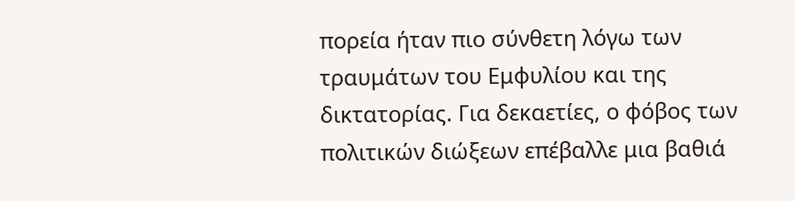πορεία ήταν πιο σύνθετη λόγω των τραυμάτων του Εμφυλίου και της δικτατορίας. Για δεκαετίες, ο φόβος των πολιτικών διώξεων επέβαλλε μια βαθιά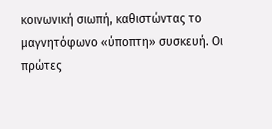κοινωνική σιωπή, καθιστώντας το μαγνητόφωνο «ύποπτη» συσκευή. Οι πρώτες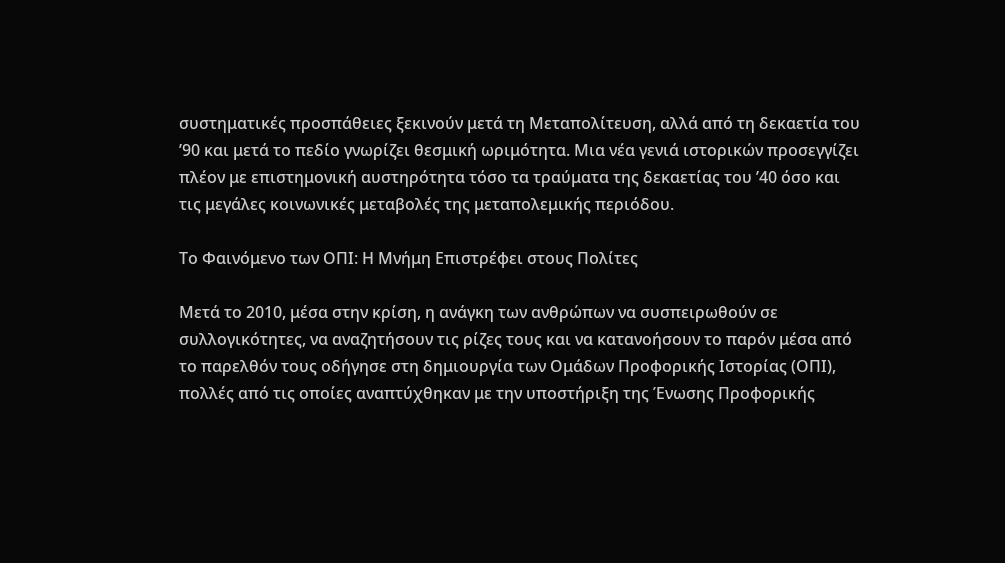συστηματικές προσπάθειες ξεκινούν μετά τη Μεταπολίτευση, αλλά από τη δεκαετία του ’90 και μετά το πεδίο γνωρίζει θεσμική ωριμότητα. Μια νέα γενιά ιστορικών προσεγγίζει πλέον με επιστημονική αυστηρότητα τόσο τα τραύματα της δεκαετίας του ’40 όσο και τις μεγάλες κοινωνικές μεταβολές της μεταπολεμικής περιόδου.

Το Φαινόμενο των ΟΠΙ: Η Μνήμη Επιστρέφει στους Πολίτες

Μετά το 2010, μέσα στην κρίση, η ανάγκη των ανθρώπων να συσπειρωθούν σε συλλογικότητες, να αναζητήσουν τις ρίζες τους και να κατανοήσουν το παρόν μέσα από το παρελθόν τους οδήγησε στη δημιουργία των Ομάδων Προφορικής Ιστορίας (ΟΠΙ), πολλές από τις οποίες αναπτύχθηκαν με την υποστήριξη της Ένωσης Προφορικής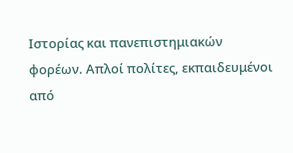Ιστορίας και πανεπιστημιακών φορέων. Απλοί πολίτες, εκπαιδευμένοι από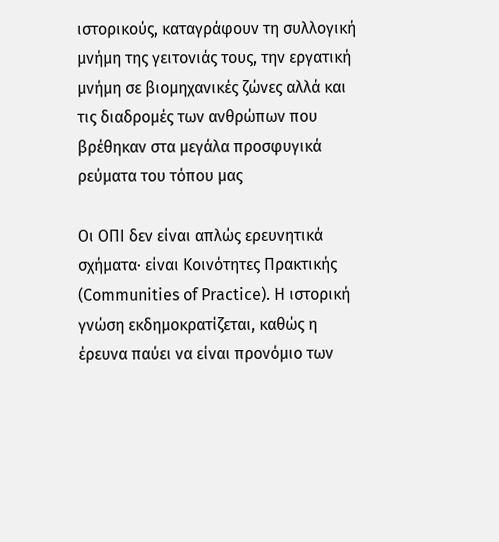ιστορικούς, καταγράφουν τη συλλογική μνήμη της γειτονιάς τους, την εργατική μνήμη σε βιομηχανικές ζώνες αλλά και τις διαδρομές των ανθρώπων που βρέθηκαν στα μεγάλα προσφυγικά ρεύματα του τόπου μας

Οι ΟΠΙ δεν είναι απλώς ερευνητικά σχήματα· είναι Κοινότητες Πρακτικής (Communities of Practice). Η ιστορική γνώση εκδημοκρατίζεται, καθώς η έρευνα παύει να είναι προνόμιο των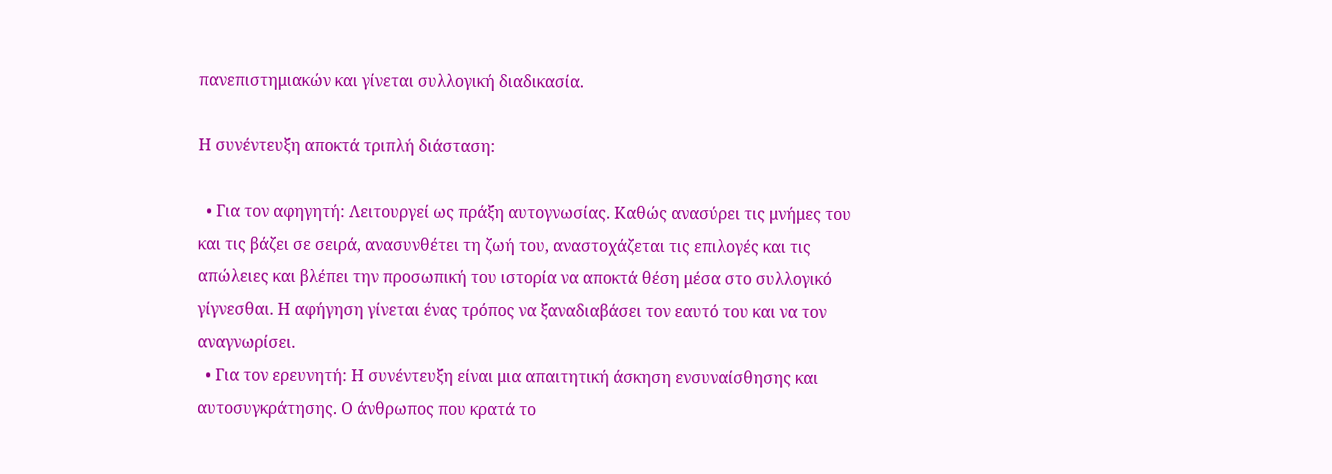πανεπιστημιακών και γίνεται συλλογική διαδικασία.

Η συνέντευξη αποκτά τριπλή διάσταση:

  • Για τον αφηγητή: Λειτουργεί ως πράξη αυτογνωσίας. Καθώς ανασύρει τις μνήμες του και τις βάζει σε σειρά, ανασυνθέτει τη ζωή του, αναστοχάζεται τις επιλογές και τις απώλειες και βλέπει την προσωπική του ιστορία να αποκτά θέση μέσα στο συλλογικό γίγνεσθαι. Η αφήγηση γίνεται ένας τρόπος να ξαναδιαβάσει τον εαυτό του και να τον αναγνωρίσει.
  • Για τον ερευνητή: Η συνέντευξη είναι μια απαιτητική άσκηση ενσυναίσθησης και αυτοσυγκράτησης. Ο άνθρωπος που κρατά το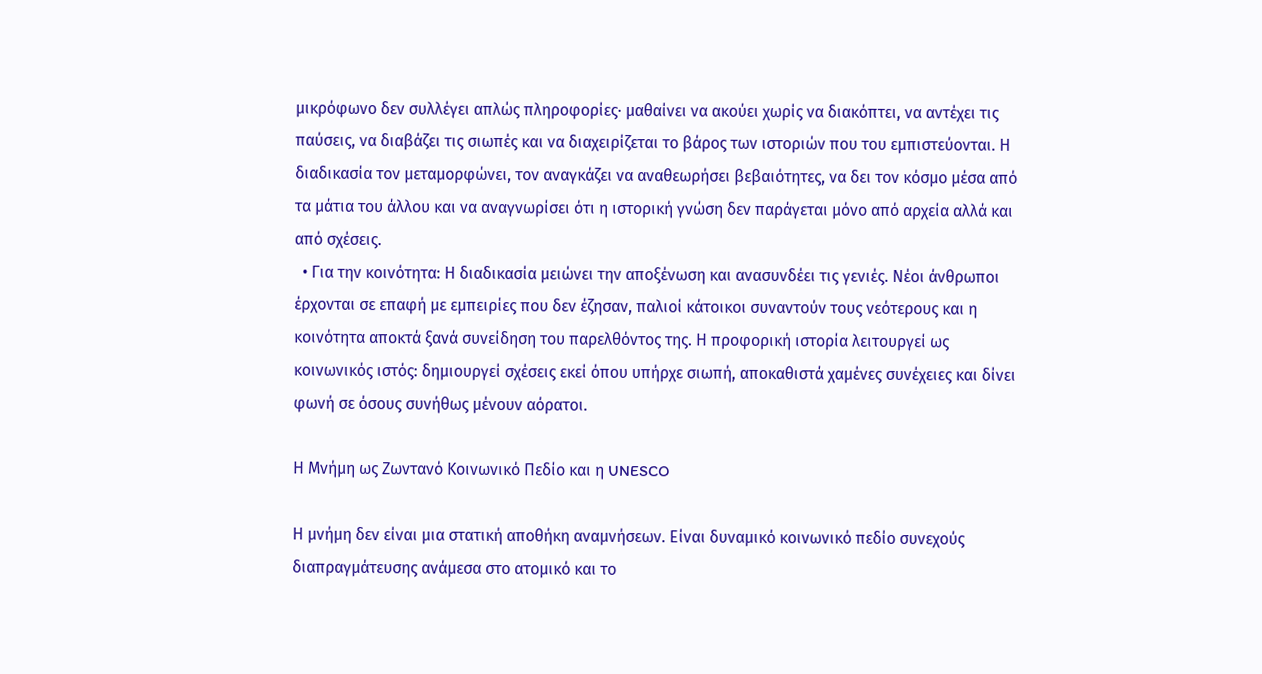μικρόφωνο δεν συλλέγει απλώς πληροφορίες· μαθαίνει να ακούει χωρίς να διακόπτει, να αντέχει τις παύσεις, να διαβάζει τις σιωπές και να διαχειρίζεται το βάρος των ιστοριών που του εμπιστεύονται. Η διαδικασία τον μεταμορφώνει, τον αναγκάζει να αναθεωρήσει βεβαιότητες, να δει τον κόσμο μέσα από τα μάτια του άλλου και να αναγνωρίσει ότι η ιστορική γνώση δεν παράγεται μόνο από αρχεία αλλά και από σχέσεις.
  • Για την κοινότητα: Η διαδικασία μειώνει την αποξένωση και ανασυνδέει τις γενιές. Νέοι άνθρωποι έρχονται σε επαφή με εμπειρίες που δεν έζησαν, παλιοί κάτοικοι συναντούν τους νεότερους και η κοινότητα αποκτά ξανά συνείδηση του παρελθόντος της. Η προφορική ιστορία λειτουργεί ως κοινωνικός ιστός: δημιουργεί σχέσεις εκεί όπου υπήρχε σιωπή, αποκαθιστά χαμένες συνέχειες και δίνει φωνή σε όσους συνήθως μένουν αόρατοι.

Η Μνήμη ως Ζωντανό Κοινωνικό Πεδίο και η UNESCO

Η μνήμη δεν είναι μια στατική αποθήκη αναμνήσεων. Είναι δυναμικό κοινωνικό πεδίο συνεχούς διαπραγμάτευσης ανάμεσα στο ατομικό και το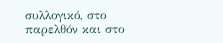συλλογικό, στο παρελθόν και στο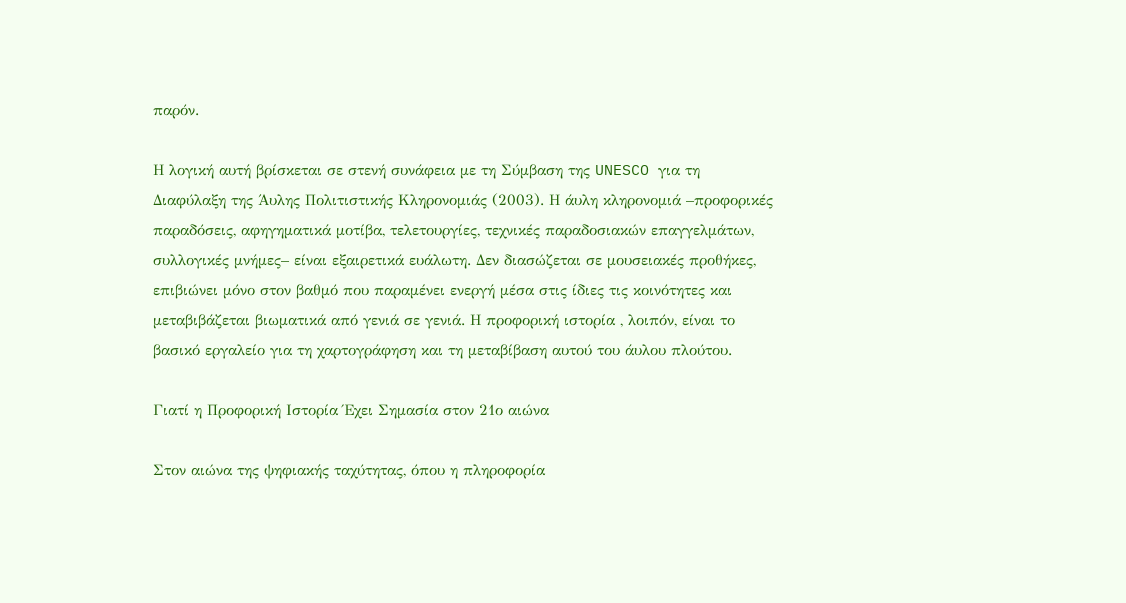παρόν.

Η λογική αυτή βρίσκεται σε στενή συνάφεια με τη Σύμβαση της UNESCO για τη Διαφύλαξη της Άυλης Πολιτιστικής Κληρονομιάς (2003). Η άυλη κληρονομιά –προφορικές παραδόσεις, αφηγηματικά μοτίβα, τελετουργίες, τεχνικές παραδοσιακών επαγγελμάτων, συλλογικές μνήμες– είναι εξαιρετικά ευάλωτη. Δεν διασώζεται σε μουσειακές προθήκες, επιβιώνει μόνο στον βαθμό που παραμένει ενεργή μέσα στις ίδιες τις κοινότητες και μεταβιβάζεται βιωματικά από γενιά σε γενιά. Η προφορική ιστορία , λοιπόν, είναι το βασικό εργαλείο για τη χαρτογράφηση και τη μεταβίβαση αυτού του άυλου πλούτου.

Γιατί η Προφορική Ιστορία Έχει Σημασία στον 21ο αιώνα

Στον αιώνα της ψηφιακής ταχύτητας, όπου η πληροφορία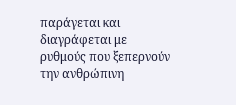παράγεται και διαγράφεται με ρυθμούς που ξεπερνούν την ανθρώπινη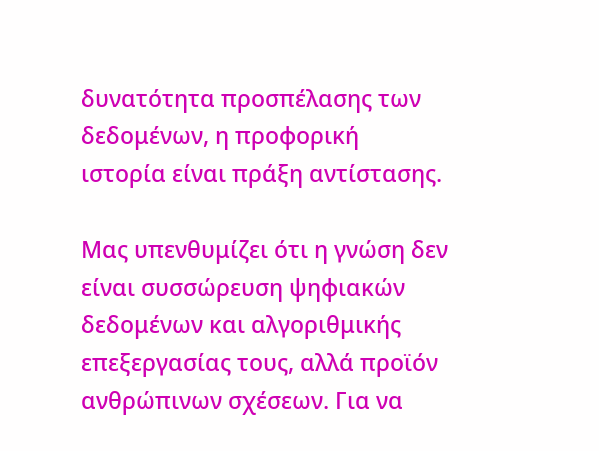δυνατότητα προσπέλασης των δεδομένων, η προφορική ιστορία είναι πράξη αντίστασης.

Μας υπενθυμίζει ότι η γνώση δεν είναι συσσώρευση ψηφιακών δεδομένων και αλγοριθμικής επεξεργασίας τους, αλλά προϊόν ανθρώπινων σχέσεων. Για να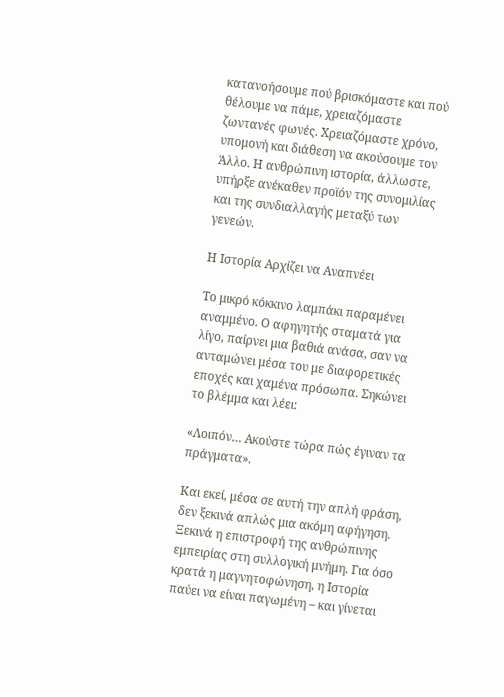κατανοήσουμε πού βρισκόμαστε και πού θέλουμε να πάμε, χρειαζόμαστε ζωντανές φωνές. Χρειαζόμαστε χρόνο, υπομονή και διάθεση να ακούσουμε τον Άλλο. Η ανθρώπινη ιστορία, άλλωστε, υπήρξε ανέκαθεν προϊόν της συνομιλίας και της συνδιαλλαγής μεταξύ των γενεών.

Η Ιστορία Αρχίζει να Αναπνέει

Το μικρό κόκκινο λαμπάκι παραμένει αναμμένο. Ο αφηγητής σταματά για λίγο, παίρνει μια βαθιά ανάσα, σαν να ανταμώνει μέσα του με διαφορετικές εποχές και χαμένα πρόσωπα. Σηκώνει το βλέμμα και λέει:

«Λοιπόν… Ακούστε τώρα πώς έγιναν τα πράγματα».

Και εκεί, μέσα σε αυτή την απλή φράση, δεν ξεκινά απλώς μια ακόμη αφήγηση. Ξεκινά η επιστροφή της ανθρώπινης εμπειρίας στη συλλογική μνήμη. Για όσο κρατά η μαγνητοφώνηση, η Ιστορία παύει να είναι παγωμένη – και γίνεται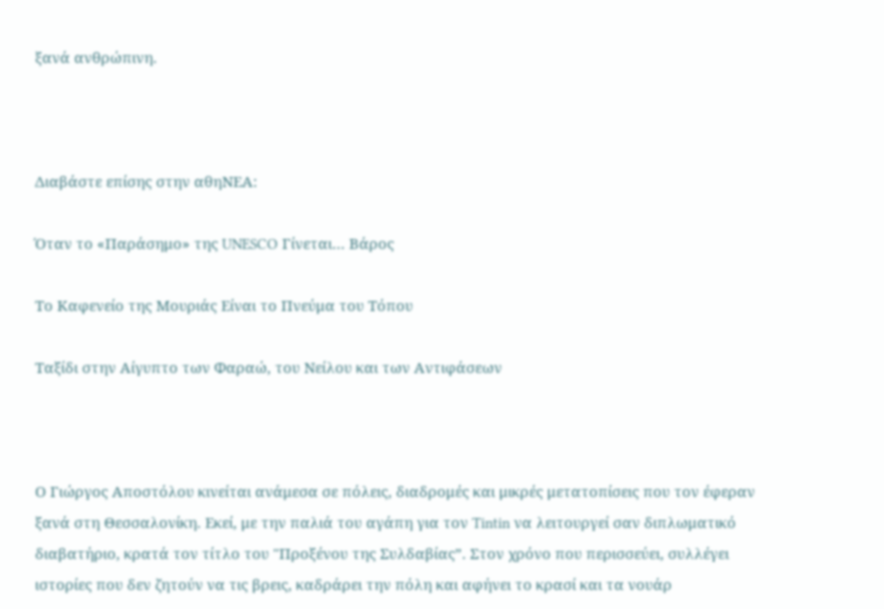ξανά ανθρώπινη.



Διαβάστε επίσης στην αθηΝΕΑ:

Όταν το «Παράσημο» της UNESCO Γίνεται… Βάρος

Το Καφενείο της Μουριάς Είναι το Πνεύμα του Τόπου

Ταξίδι στην Αίγυπτο των Φαραώ, του Νείλου και των Αντιφάσεων



Ο Γιώργος Αποστόλου κινείται ανάμεσα σε πόλεις, διαδρομές και μικρές μετατοπίσεις που τον έφεραν ξανά στη Θεσσαλονίκη. Εκεί, με την παλιά του αγάπη για τον Tintin να λειτουργεί σαν διπλωματικό διαβατήριο, κρατά τον τίτλο του "Προξένου της Συλδαβίας”. Στον χρόνο που περισσεύει, συλλέγει ιστορίες που δεν ζητούν να τις βρεις, καδράρει την πόλη και αφήνει το κρασί και τα νουάρ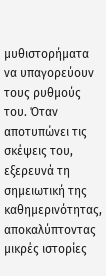μυθιστορήματα να υπαγορεύουν τους ρυθμούς του. Όταν αποτυπώνει τις σκέψεις του, εξερευνά τη σημειωτική της καθημερινότητας, αποκαλύπτοντας μικρές ιστορίες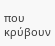που κρύβουν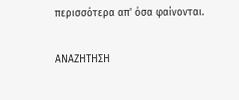περισσότερα απ' όσα φαίνονται.

ΑΝΑΖΗΤΗΣΗ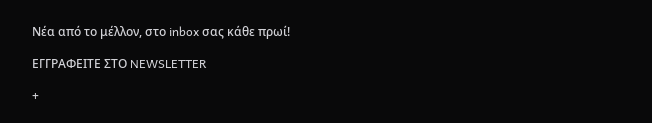Νέα από το μέλλον, στο inbox σας κάθε πρωί!

ΕΓΓPΑΦΕΙΤΕ ΣΤΟ NEWSLETTER

+